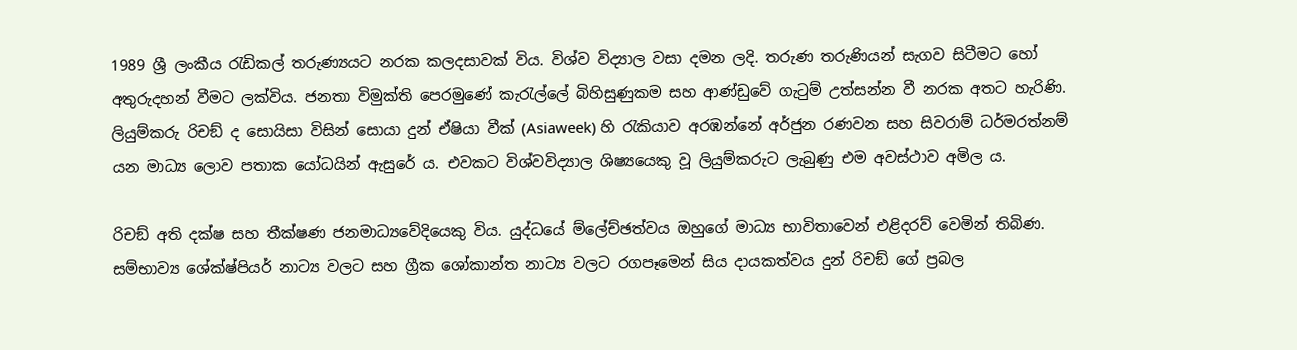1989 ශ්‍රී ලංකීය රැඩිකල් තරුණ්‍යයට නරක කලදසාවක් විය. විශ්ව විද්‍යාල වසා දමන ලදි. තරුණ තරුණියන් සැගව සිටීමට හෝ අතුරුදහන් වීමට ලක්විය. ජනතා විමුක්ති පෙරමුණේ කැරැල්ලේ බිහිසුණුකම සහ ආණ්ඩුවේ ගැටුම් උත්සන්න වී නරක අතට හැරිණි. ලියුම්කරු රිචඞ් ද සොයිසා විසින් සොයා දුන් ඒෂියා වීක් (Asiaweek) හි රැකියාව අරඹන්නේ අර්ජුන රණවන සහ සිවරාම් ධර්මරත්නම් යන මාධ්‍ය ලොව පතාක යෝධයින් ඇසුරේ ය. එවකට විශ්වවිද්‍යාල ශිෂ්‍යයෙකු වූ ලියුම්කරුට ලැබුණු එම අවස්ථාව අමිල ය.

රිචඞ් අති දක්ෂ සහ තීක්ෂණ ජනමාධ්‍යවේදියෙකු විය. යුද්ධයේ ම්ලේච්ඡත්වය ඔහුගේ මාධ්‍ය භාවිතාවෙන් එළිදරව් වෙමින් තිබිණ. සම්භාව්‍ය ශේක්ෂ්පියර් නාට්‍ය වලට සහ ග්‍රීක ශෝකාන්ත නාට්‍ය වලට රගපෑමෙන් සිය දායකත්වය දුන් රිචඞ් ගේ ප්‍රබල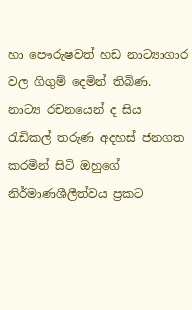හා පෞරුෂවත් හඩ නාට්‍යාගාර වල ගිගුම් දෙමින් තිබිණ. නාට්‍ය රචනයෙන් ද සිය රැඩිකල් තරුණ අදහස් ජනගත කරමින් සිටි ඔහුගේ නිර්මාණශීලීත්වය ප්‍රකට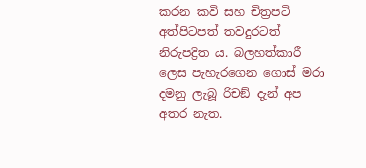කරන කවි සහ චිත්‍රපටි අත්පිටපත් තවදුරටත් නිරුපද්‍රිත ය. බලහත්කාරී ලෙස පැහැරගෙන ගොස් මරා දමනු ලැබූ රිචඞ් දැන් අප අතර නැත.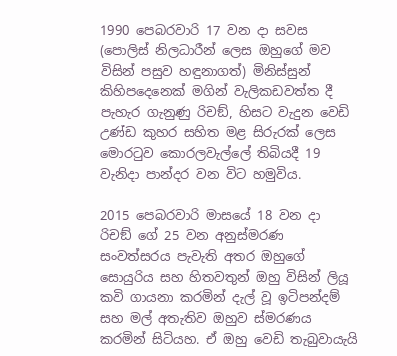1990 පෙබරවාරි 17 වන දා සවස (පොලිස් නිලධාරීන් ලෙස ඔහුගේ මව විසින් පසුව හඳුනාගත්) මිනිස්සුන් කිහිපදෙනෙක් මගින් වැලිකඩවත්ත දී පැහැර ගැනුණු රිචඞ්, හිසට වැදුන වෙඩි උණ්ඩ කුහර සහිත මළ සිරුරක් ලෙස මොරටුව කොරලවැල්ලේ තිබියදී 19 වැනිදා පාන්දර වන විට හමුවිය.

2015 පෙබරවාරි මාසයේ 18 වන දා රිචඞ් ගේ 25 වන අනුස්මරණ සංවත්සරය පැවැති අතර ඔහුගේ සොයුරිය සහ හිතවතුන් ඔහු විසින් ලියූ කවි ගායනා කරමින් දැල් වූ ඉටිපන්දම් සහ මල් අතැතිව ඔහුව ස්මරණය කරමින් සිටියහ. ඒ ඔහු වෙඩි තැබුවායැයි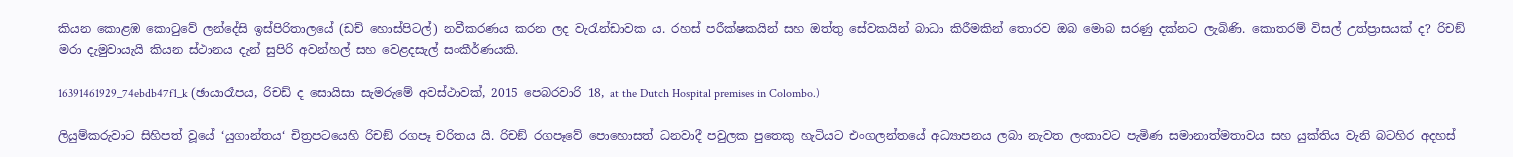කියන කොළඹ කොටුවේ ලන්දේසි ඉස්පිරිතාලයේ (ඩච් හොස්පිටල්) නවීකරණය කරන ලද වැරැන්ඩාවක ය. රහස් පරීක්ෂකයින් සහ ඔත්තු සේවකයින් බාධා කිරීමකින් තොරව ඔබ මොබ සරණු දක්නට ලැබිණි. කොතරම් විසල් උත්ප්‍රාසයක් ද? රිචඞ් මරා දැමුවායැයි කියන ස්ථානය දැන් සුපිරි අවන්හල් සහ වෙළදසැල් සංකීර්ණයකි.

16391461929_74ebdb47f1_k (ඡායාරෑපය, රිචඩ් ද සොයිසා සැමරුමේ අවස්ථාවක්, 2015 පෙබරවාරි 18, at the Dutch Hospital premises in Colombo.)

ලියුම්කරුවාට සිහිපත් වූයේ ‘යුගාන්තය‘ චිත්‍රපටයෙහි රිචඞ් රගපෑ චරිතය යි. රිචඞ් රගපෑවේ පොහොසත් ධනවාදී පවුලක පුතෙකු හැටියට එංගලන්තයේ අධ්‍යාපනය ලබා නැවත ලංකාවට පැමිණ සමානාත්මතාවය සහ යුක්තිය වැනි බටහිර අදහස්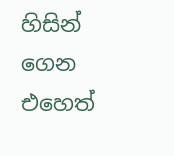හිසින් ගෙන එහෙත්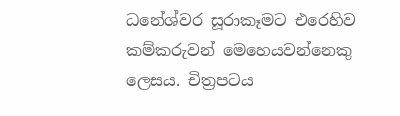ධනේශ්වර සූරාකෑමට එරෙහිව කම්කරුවන් මෙහෙයවන්නෙකු ලෙසය. චිත්‍රපටය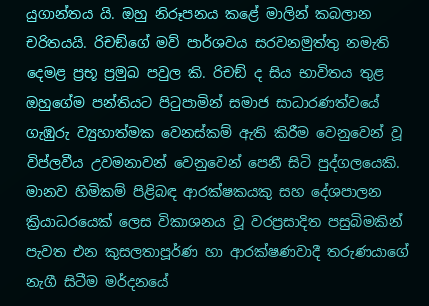යුගාන්තය යි. ඔහු නිරූපනය කළේ මාලින් කබලාන චරිතයයි. රිචඞ්ගේ මව් පාර්ශවය සරවනමුත්තු නමැති දෙමළ ප්‍රභූ ප්‍රමුඛ පවුල කි. රිචඞ් ද සිය භාවිතය තුළ ඔහුගේම පන්තියට පිටුපාමින් සමාජ සාධාරණත්වයේ ගැඹුරු ව්‍යුහාත්මක වෙනස්කම් ඇති කිරීම වෙනුවෙන් වූ විප්ලවීය උවමනාවන් වෙනුවෙන් පෙනී සිටි පුද්ගලයෙකි. මානව හිමිකම් පිළිබඳ ආරක්ෂකයකු සහ දේශපාලන ක්‍රියාධරයෙක් ලෙස විකාශනය වූ වරප්‍රසාදිත පසුබිමකින් පැවත එන කුසලතාපූර්ණ හා ආරක්ෂණවාදී තරුණයාගේ නැගී සිටීම මර්දනයේ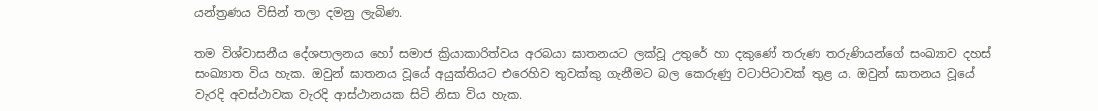යන්ත්‍රණය විසින් තලා දමනු ලැබිණ.

තම විශ්වාසනීය දේශපාලනය හෝ සමාජ ක්‍රියාකාරිත්වය අරබයා ඝාතනයට ලක්වූ උතුරේ හා දකුණේ තරුණ තරුණියන්ගේ සංඛ්‍යාව දහස් සංඛ්‍යාත විය හැක. ඔවුන් ඝාතනය වූයේ අයුක්තියට එරෙහිව තුවක්කු ගැනීමට බල කෙරුණු වටාපිටාවක් තුළ ය. ඔවුන් ඝාතනය වූයේ වැරදි අවස්ථාවක වැරදි ආස්ථානයක සිටි නිසා විය හැක.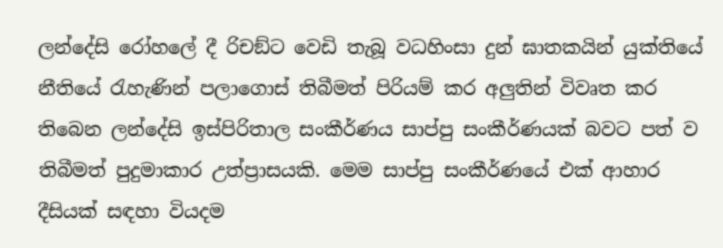ලන්දේසි රෝහලේ දී රිචඞ්ට වෙඩි තැබූ වධහිංසා දුන් ඝාතකයින් යුක්තියේ නීතියේ රැහැණින් පලාගොස් තිබීමත් පිරියම් කර අලුතින් විවෘත කර තිබෙන ලන්දේසි ඉස්පිරිතාල සංකීර්ණය සාප්පු සංකීර්ණයක් බවට පත් ව තිබීමත් පුදුමාකාර උත්ප්‍රාසයකි. මෙම සාප්පු සංකීර්ණයේ එක් ආහාර දීසියක් සඳහා වියදම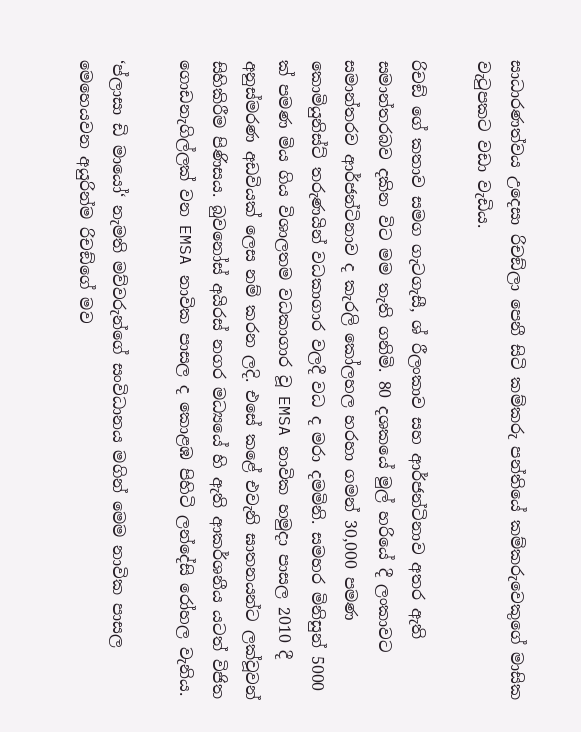සාධාරණත්වය උදෙසා රිචඞ්ලා පෙනී සිටි කම්කරු පන්තියේ කම්කරුවෙකුගේ මාසික වැටුපකට වඩා වැඩිය.

රිචඞ් ගේ කතාව සමග ගැටගැසී, ශ්‍ රීලංකාව සහ ආර්ජන්ටිනාව අතර ඇති සමාන්තරබව දකින විට මම තැති ගනිමි. 80 දශකයේ මුල් හරියේ දී ලංකාවට සමාන්තරව ආර්ජන්ටිනාව ද කැරලි කෝලහල හරහා ගමන් 30,000 පමණ කොමියුනිස්ට් තරුණයින් වධකාගාර වලදී වධ ද මරා දමමිනි. සමහර මිනිසුන් 5000 ක් පමණ මිය ගිය විශාලතම වධකාගාර වූ EMSA නාවික හමුදා පාසල 2010 දී අනුස්මරණ අඩවියක් ලෙස නම් කරන ලදි. එසේ කළේ එවැනි ඝාතනයන්ට ලක්වූවන් සිහිකිරීම පිණිසය. බුවනෝස් අයිරස් නගර මධ්‍යයේ හි ඇති ආකර්ශනීය යටත් විජිත ගොඩනැගිල්ලක් වන EMSA නාවික පාසල ද කොළඹ පිහිටි ලන්දේසි රෝහල වැනිය.

‘ප්ලාසා ඩි මායෝ‘ නැමති මව්වරුන්ගේ සංවිධානය මගින් මෙම නාවික පාසල මෙහෙයවන අයුරින්ම රිචඞ්ගේ මව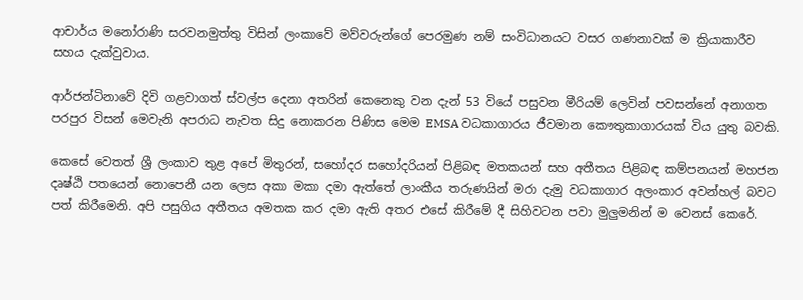ආචාර්ය මනෝරාණි සරවනමුත්තු විසින් ලංකාවේ මව්වරුන්ගේ පෙරමුණ නම් සංවිධානයට වසර ගණනාවක් ම ක්‍රියාකාරීව සහය දැක්වුවාය.

ආර්ජන්ටිනාවේ දිවි ගළවාගත් ස්වල්ප දෙනා අතරින් කෙනෙකු වන දැන් 53 වියේ පසුවන මීරියම් ලෙවින් පවසන්නේ අනාගත පරපුර විසන් මෙවැනි අපරාධ නැවත සිදු නොකරන පිණිස මෙම EMSA වධකාගාරය ජීවමාන කෞතුකාගාරයක් විය යුතු බවකි.

කෙසේ වෙතත් ශ්‍රී ලංකාව තුළ අපේ මිතුරන්, සහෝදර සහෝදරියන් පිළිබඳ මතකයන් සහ අතීතය පිළිබඳ කම්පනයන් මහජන දෘෂ්ඨි පතයෙන් නොපෙනී යන ලෙස අකා මකා දමා ඇත්තේ ලාංකීය තරුණයින් මරා දැමු වධකාගාර අලංකාර අවන්හල් බවට පත් කිරීමෙනි. අපි පසුගිය අතීතය අමතක කර දමා ඇති අතර එසේ කිරීමේ දී සිහිවටන පවා මුලුමනින් ම වෙනස් කෙරේ.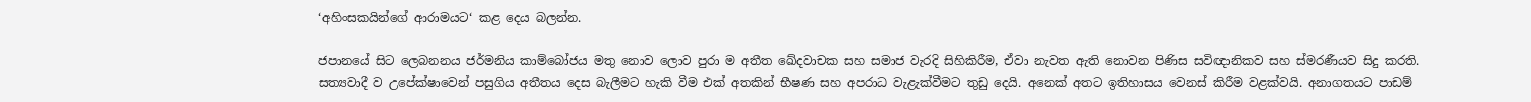‘අහිංසකයින්ගේ ආරාමයට‘ කළ දෙය බලන්න.

ජපානයේ සිට ලෙබනනය ජර්මනිය කාම්බෝජය මතු නොව ලොව පුරා ම අතීත ඛේදවාචක සහ සමාජ වැරදි සිහිකිරීම, ඒවා නැවත ඇති නොවන පිණිස සවිඥානිකව සහ ස්මරණීයව සිදු කරති. සත්‍යවාදී ව උපේක්ෂාවෙන් පසුගිය අතීතය දෙස බැලීමට හැකි වීම එක් අතකින් භීෂණ සහ අපරාධ වැළැක්වීමට තුඩු දෙයි. අනෙක් අතට ඉතිහාසය වෙනස් කිරීම වළක්වයි. අනාගතයට පාඩම්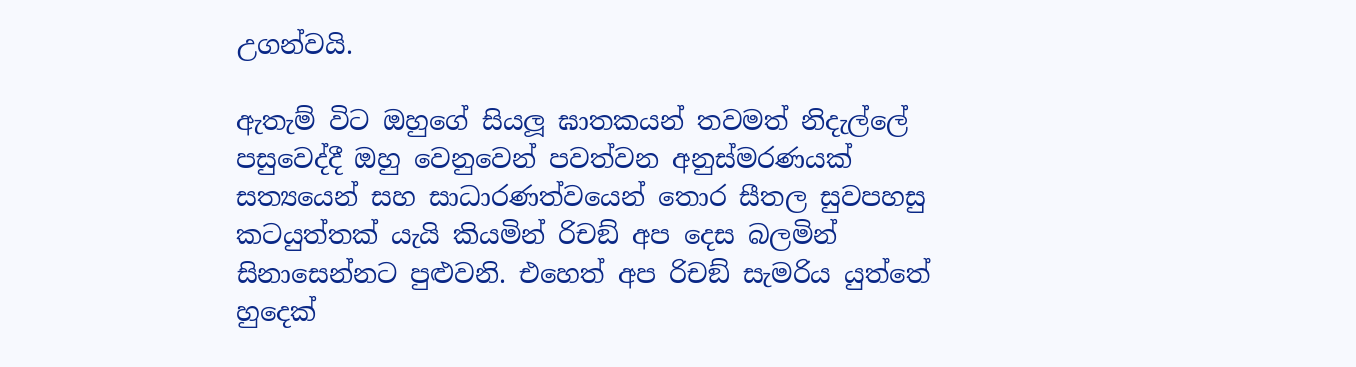උගන්වයි.

ඇතැම් විට ඔහුගේ සියලූ ඝාතකයන් තවමත් නිදැල්ලේ පසුවෙද්දී ඔහු වෙනුවෙන් පවත්වන අනුස්මරණයක් සත්‍යයෙන් සහ සාධාරණත්වයෙන් තොර සීතල සුවපහසු කටයුත්තක් යැයි කියමින් රිචඞ් අප දෙස බලමින් සිනාසෙන්නට පුළුවනි. එහෙත් අප රිචඞ් සැමරිය යුත්තේ හුදෙක්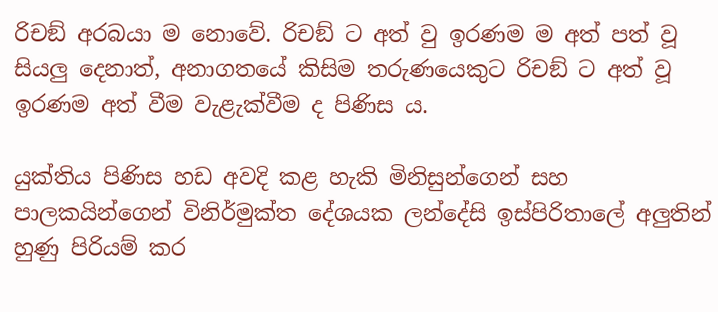රිචඞ් අරබයා ම නොවේ. රිචඞ් ට අත් වු ඉරණම ම අත් පත් වූ සියලු දෙනාත්, අනාගතයේ කිසිම තරුණයෙකුට රිචඞ් ට අත් වූ ඉරණම අත් වීම වැළැක්වීම ද පිණිස ය.

යුක්තිය පිණිස හඩ අවදි කළ හැකි මිනිසුන්ගෙන් සහ පාලකයින්ගෙන් විනිර්මුක්ත දේශයක ලන්දේසි ඉස්පිරිතාලේ අලුතින් හුණු පිරියම් කර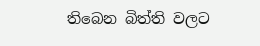තිබෙන බිත්ති වලට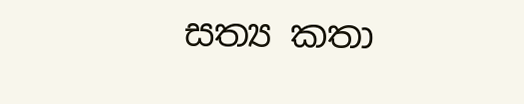සත්‍ය කතා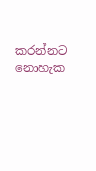කරන්නට නොහැක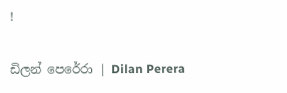!

ඩිලන් පෙරේරා | Dilan Perera